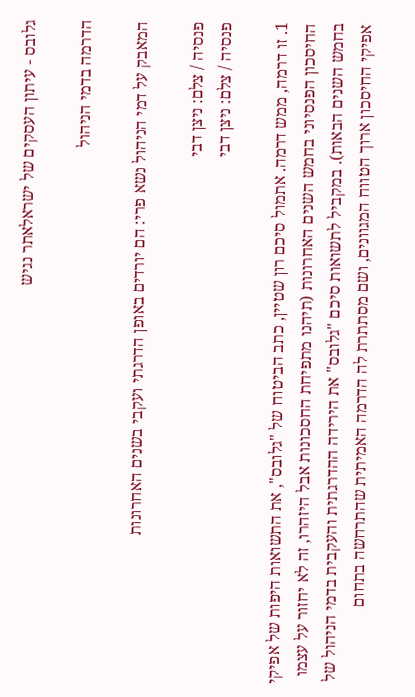גלובס - עיתון העסקים של ישראלאתר נגיש

הדרמה בדמי הניהול

המאבק על דמי הניהול נשא פרי: הם יורדים באופן הדרגתי ועקבי בשנים האחרונות

פנסיה / צלם: ניצן דבי
פנסיה / צלם: ניצן דבי

1. זו דרמה, ממש דרמה. אתמול סיכם רון שטיין, כתב הביטוח של "גלובס", את התשואות היפות של אפיקי החיסכון הפנסיוני בחמש השנים האחרונות (תיהנו מתפיחת החסכונות אבל היזהרו, זה לא יחזור על עצמו בחמש השנים הבאות). במקביל לתשואות סיכם "גלובס" את הירידה ההדרגתית והעקבית בדמי הניהול של אפיקי החיסכון ארוך הטווח המגוונים, ושם מסתתרת לה הדרמה האמיתית שהתרחשה בתחום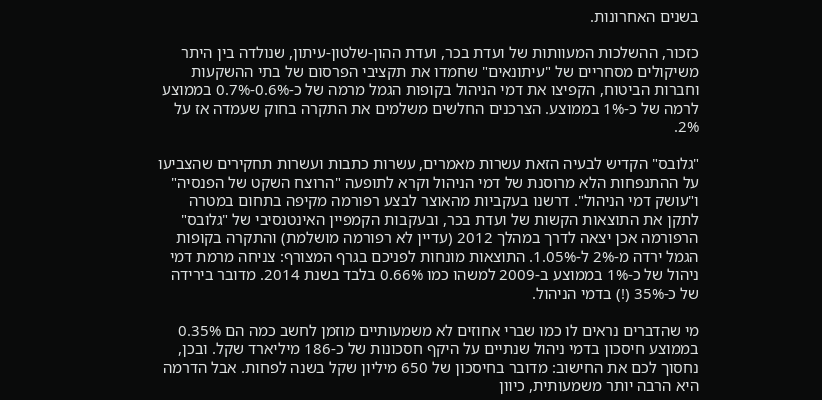בשנים האחרונות.

כזכור, ההשלכות המעוותות של ועדת בכר, ועדת ההון-שלטון-עיתון, שנולדה בין היתר משיקולים מסחריים של "עיתונאים" שחמדו את תקציבי הפרסום של בתי ההשקעות וחברות הביטוח, הקפיצו את דמי הניהול בקופות הגמל מרמה של כ-0.6%-0.7% בממוצע לרמה של כ-1% בממוצע. הצרכנים החלשים משלמים את התקרה בחוק שעמדה אז על 2%.

"גלובס" הקדיש לבעיה הזאת עשרות מאמרים, עשרות כתבות ועשרות תחקירים שהצביעו על ההתנפחות הלא מרוסנת של דמי הניהול וקרא לתופעה "הרוצח השקט של הפנסיה" ו"עושק דמי הניהול". דרשנו בעקביות מהאוצר לבצע רפורמה מקיפה בתחום במטרה לתקן את התוצאות הקשות של ועדת בכר, ובעקבות הקמפיין האינטנסיבי של "גלובס" הרפורמה אכן יצאה לדרך במהלך 2012 (עדיין לא רפורמה מושלמת) והתקרה בקופות הגמל ירדה מ-2% ל-1.05%. התוצאות מונחות לפניכם בגרף המצורף: צניחה מרמת דמי ניהול של כ-1% בממוצע ב-2009 למשהו כמו 0.66% בלבד בשנת 2014. מדובר בירידה של כ-35% (!) בדמי הניהול.

מי שהדברים נראים לו כמו שברי אחוזים לא משמעותיים מוזמן לחשב כמה הם 0.35% בממוצע חיסכון בדמי ניהול שנתיים על היקף חסכונות של כ-186 מיליארד שקל. ובכן, נחסוך לכם את החישוב: מדובר בחיסכון של 650 מיליון שקל בשנה לפחות. אבל הדרמה היא הרבה יותר משמעותית, כיוון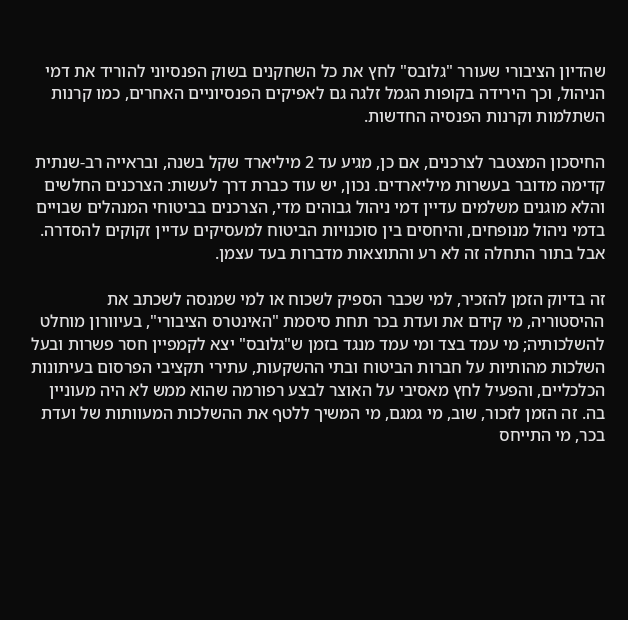שהדיון הציבורי שעורר "גלובס" לחץ את כל השחקנים בשוק הפנסיוני להוריד את דמי הניהול, וכך הירידה בקופות הגמל זלגה גם לאפיקים הפנסיוניים האחרים, כמו קרנות השתלמות וקרנות הפנסיה החדשות.

החיסכון המצטבר לצרכנים, אם כן, מגיע עד 2 מיליארד שקל בשנה, ובראייה רב-שנתית קדימה מדובר בעשרות מיליארדים. נכון, יש עוד כברת דרך לעשות: הצרכנים החלשים והלא מוגנים משלמים עדיין דמי ניהול גבוהים מדי, הצרכנים בביטוחי המנהלים שבויים בדמי ניהול מנופחים, והיחסים בין סוכנויות הביטוח למעסיקים עדיין זקוקים להסדרה. אבל בתור התחלה זה לא רע והתוצאות מדברות בעד עצמן.

זה בדיוק הזמן להזכיר, למי שכבר הספיק לשכוח או למי שמנסה לשכתב את ההיסטוריה, מי קידם את ועדת בכר תחת סיסמת "האינטרס הציבורי", בעיוורון מוחלט להשלכותיה; מי עמד בצד ומי עמד מנגד בזמן ש"גלובס" יצא לקמפיין חסר פשרות ובעל השלכות מהותיות על חברות הביטוח ובתי ההשקעות, עתירי תקציבי הפרסום בעיתונות הכלכליים, והפעיל לחץ מאסיבי על האוצר לבצע רפורמה שהוא ממש לא היה מעוניין בה. זה הזמן לזכור, שוב, מי גמגם, מי המשיך ללטף את ההשלכות המעוותות של ועדת בכר, מי התייחס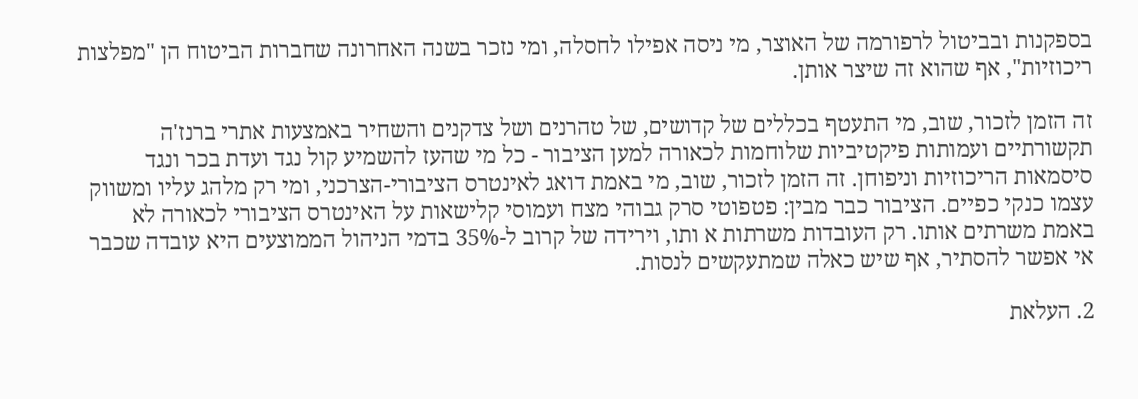בספקנות ובביטול לרפורמה של האוצר, מי ניסה אפילו לחסלה, ומי נזכר בשנה האחרונה שחברות הביטוח הן "מפלצות ריכוזיות", אף שהוא זה שיצר אותן.

זה הזמן לזכור, שוב, מי התעטף בכללים של קדושים, של טהרנים ושל צדקנים והשחיר באמצעות אתרי ברנז'ה תקשורתיים ועמותות פיקטיביות שלוחמות לכאורה למען הציבור - כל מי שהעז להשמיע קול נגד ועדת בכר ונגד סיסמאות הריכוזיות וניפוחן. זה הזמן לזכור, שוב, מי באמת דואג לאינטרס הציבורי-הצרכני, ומי רק מלהג עליו ומשווק עצמו כנקי כפיים. הציבור כבר מבין: פטפוטי סרק גבוהי מצח ועמוסי קלישאות על האינטרס הציבורי לכאורה לא באמת משרתים אותו. רק העובדות משרתות א ותו, וירידה של קרוב ל-35% בדמי הניהול הממוצעים היא עובדה שכבר אי אפשר להסתיר, אף שיש כאלה שמתעקשים לנסות.

2. העלאת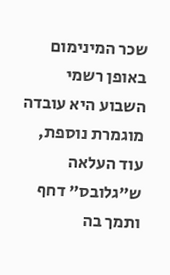שכר המינימום באופן רשמי השבוע היא עובדה מוגמרת נוספת, עוד העלאה ש"גלובס" דחף ותמך בה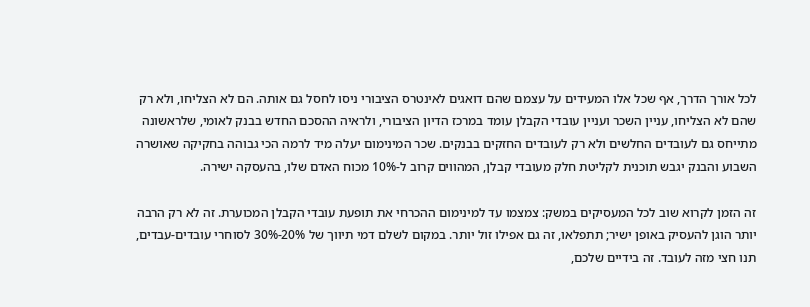לכל אורך הדרך, אף שכל אלו המעידים על עצמם שהם דואגים לאינטרס הציבורי ניסו לחסל גם אותה. הם לא הצליחו, ולא רק שהם לא הצליחו, עניין השכר ועניין עובדי הקבלן עומד במרכז הדיון הציבורי, ולראיה ההסכם החדש בבנק לאומי, שלראשונה מתייחס גם לעובדים החלשים ולא רק לעובדים החזקים בבנקים. שכר המינימום יעלה מיד לרמה הכי גבוהה בחקיקה שאושרה השבוע והבנק יגבש תוכנית לקליטת חלק מעובדי קבלן, המהווים קרוב ל-10% מכוח האדם שלו, בהעסקה ישירה.

זה הזמן לקרוא שוב לכל המעסיקים במשק: צמצמו עד למינימום ההכרחי את תופעת עובדי הקבלן המכוערת. זה לא רק הרבה יותר הוגן להעסיק באופן ישיר; תתפלאו, זה גם אפילו זול יותר. במקום לשלם דמי תיווך של 20%-30% לסוחרי עובדים-עבדים, תנו חצי מזה לעובד. זה בידיים שלכם,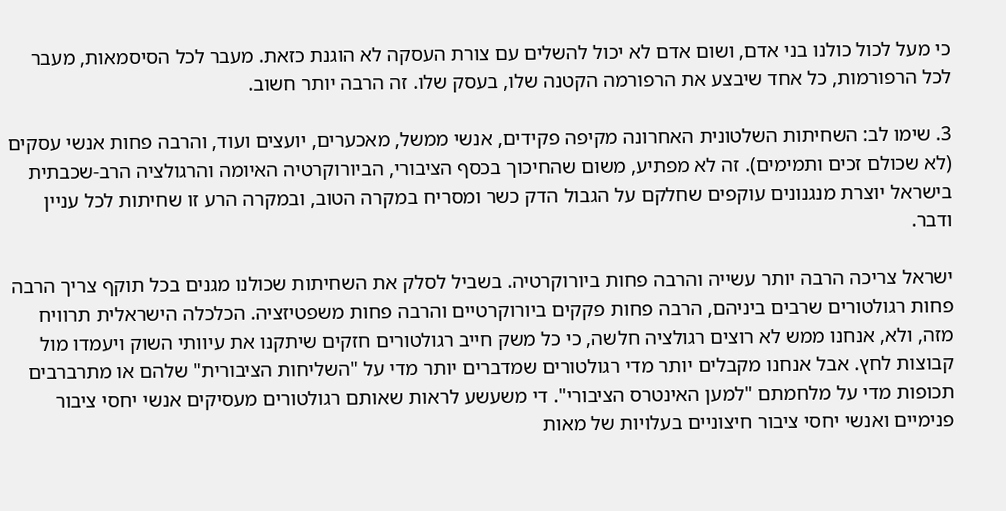כי מעל לכול כולנו בני אדם, ושום אדם לא יכול להשלים עם צורת העסקה לא הוגנת כזאת. מעבר לכל הסיסמאות, מעבר לכל הרפורמות, כל אחד שיבצע את הרפורמה הקטנה שלו, בעסק שלו. זה הרבה יותר חשוב.

3. שימו לב: השחיתות השלטונית האחרונה מקיפה פקידים, אנשי ממשל, מאכערים, יועצים ועוד, והרבה פחות אנשי עסקים (לא שכולם זכים ותמימים). זה לא מפתיע, משום שהחיכוך בכסף הציבורי, הביורוקרטיה האיומה והרגולציה הרב-שכבתית בישראל יוצרת מנגנונים עוקפים שחלקם על הגבול הדק כשר ומסריח במקרה הטוב, ובמקרה הרע זו שחיתות לכל עניין ודבר.

ישראל צריכה הרבה יותר עשייה והרבה פחות ביורוקרטיה. בשביל לסלק את השחיתות שכולנו מגנים בכל תוקף צריך הרבה פחות רגולטורים שרבים ביניהם, הרבה פחות פקקים ביורוקרטיים והרבה פחות משפטיזציה. הכלכלה הישראלית תרוויח מזה, ולא, אנחנו ממש לא רוצים רגולציה חלשה, כי כל משק חייב רגולטורים חזקים שיתקנו את עיוותי השוק ויעמדו מול קבוצות לחץ. אבל אנחנו מקבלים יותר מדי רגולטורים שמדברים יותר מדי על "השליחות הציבורית" שלהם או מתרברבים תכופות מדי על מלחמתם "למען האינטרס הציבורי". די משעשע לראות שאותם רגולטורים מעסיקים אנשי יחסי ציבור פנימיים ואנשי יחסי ציבור חיצוניים בעלויות של מאות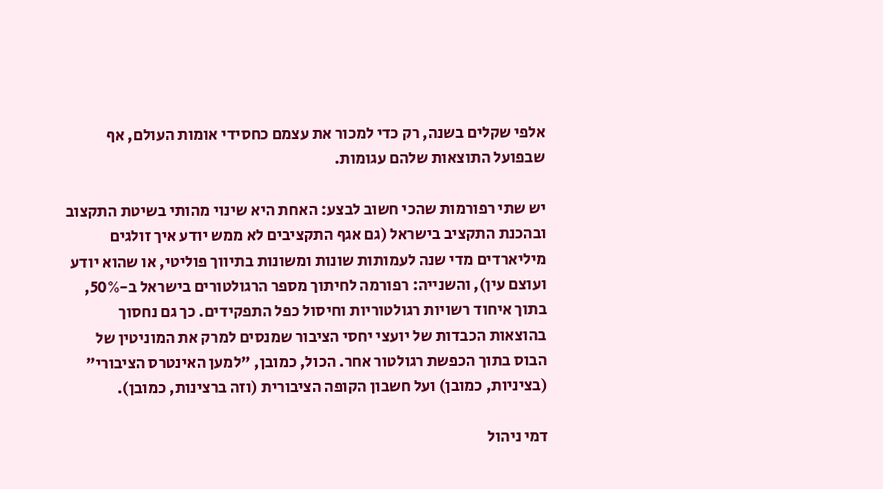אלפי שקלים בשנה, רק כדי למכור את עצמם כחסידי אומות העולם, אף שבפועל התוצאות שלהם עגומות.

יש שתי רפורמות שהכי חשוב לבצע: האחת היא שינוי מהותי בשיטת התקצוב ובהכנת התקציב בישראל (גם אגף התקציבים לא ממש יודע איך זולגים מיליארדים מדי שנה לעמותות שונות ומשונות בתיווך פוליטי, או שהוא יודע ועוצם עין), והשנייה: רפורמה לחיתוך מספר הרגולטורים בישראל ב-50%, בתוך איחוד רשויות רגולטוריות וחיסול כפל התפקידים. כך גם נחסוך בהוצאות הכבדות של יועצי יחסי הציבור שמנסים למרק את המוניטין של הבוס בתוך הכפשת רגולטור אחר. הכול, כמובן, "למען האינטרס הציבורי" (בציניות, כמובן) ועל חשבון הקופה הציבורית (וזה ברצינות, כמובן).

דמי ניהול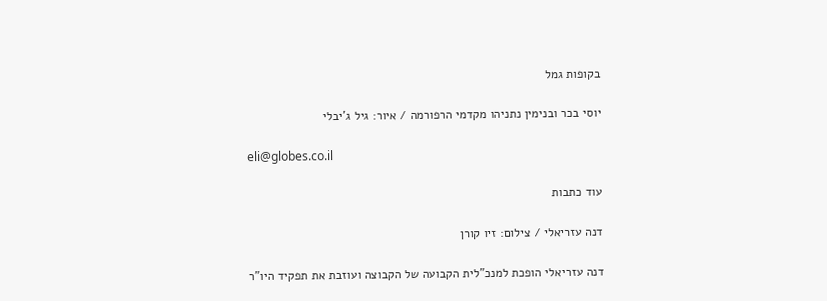בקופות גמל

יוסי בכר ובנימין נתניהו מקדמי הרפורמה / איור: גיל ג'יבלי

eli@globes.co.il

עוד כתבות

דנה עזריאלי / צילום: זיו קורן

דנה עזריאלי הופכת למנכ"לית הקבועה של הקבוצה ועוזבת את תפקיד היו"ר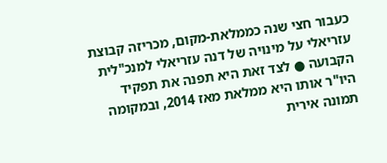כעבור חצי שנה כממלאת-מקום, מכריזה קבוצת עזריאלי על מינויה של דנה עזריאלי למנכ"לית הקבועה ● לצד זאת היא תפנה את תפקיד היו"ר אותו היא ממלאת מאז 2014, ובמקומה תמונה אירית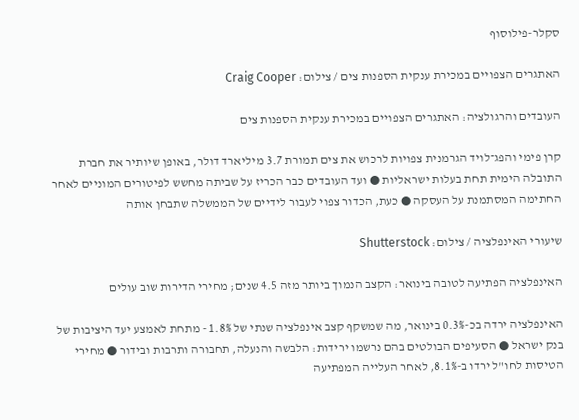סקלר-פילוסוף

האתגרים הצפויים במכירת ענקית הספנות צים / צילום: Craig Cooper

העובדים והרגולציה: האתגרים הצפויים במכירת ענקית הספנות צים

קרן פימי והפג־לויד הגרמנית צפויות לרכוש את צים תמורת 3.7 מיליארד דולר, באופן שיותיר את חברת התובלה הימית תחת בעלות ישראליות ● ועד העובדים כבר הכריז על שביתה מחשש לפיטורים המוניים לאחר החתימה המסתמנת על העסקה ● כעת, הכדור צפוי לעבור לידיים של הממשלה שתבחן אותה

שיעורי האינפלציה / צילום: Shutterstock

האינפלציה הפתיעה לטובה בינואר: הקצב הנמוך ביותר מזה 4.5 שנים; מחירי הדירות שוב עולים

האינפלציה ירדה בכ-0.3% בינואר, מה שמשקף קצב אינפלציה שנתי של 1.8% - מתחת לאמצע יעד היציבות של בנק ישראל ● הסעיפים הבולטים בהם נרשמו ירידות: הלבשה והנעלה, תחבורה ותרבות ובידור ● מחירי הטיסות לחו"ל ירדו ב-8.1%, לאחר העלייה המפתיעה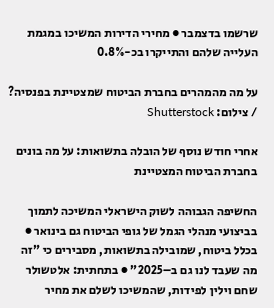שרשמו בדצמבר ● מחירי הדירות המשיכו במגמת העלייה שלהם והתייקרו בכ-0.8%

על מה מהמהרים בחברת הביטוח שמצטיינת בפנסיה? / צילום: Shutterstock

אחרי חודש נוסף של הובלה בתשואות: על מה בונים בחברת הביטוח המצטיינת

החשיפה הגבוהה לשוק הישראלי המשיכה לתמוך בביצועי מנהלי הגמל של גופי הביטוח גם בינואר ● בכלל ביטוח, שמובילה בתשואות, מסבירים כי "זה מה שעבד לנו גם ב–2025" ● בתחתית: אלטשולר שחם וילין לפידות, שהמשיכו לשלם את מחיר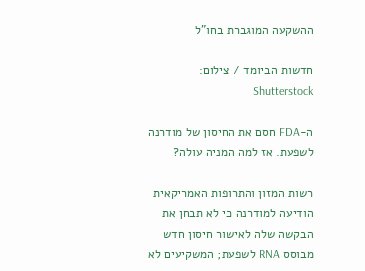ההשקעה המוגברת בחו"ל

חדשות הביומד / צילום: Shutterstock

ה-FDA חסם את החיסון של מודרנה לשפעת. אז למה המניה עולה?

רשות המזון והתרופות האמריקאית הודיעה למודרנה כי לא תבחן את הבקשה שלה לאישור חיסון חדש מבוסס RNA לשפעת; המשקיעים לא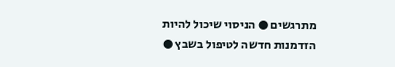מתרגשים ● הניסוי שיכול להיות הזדמנות חדשה לטיפול בשבץ ●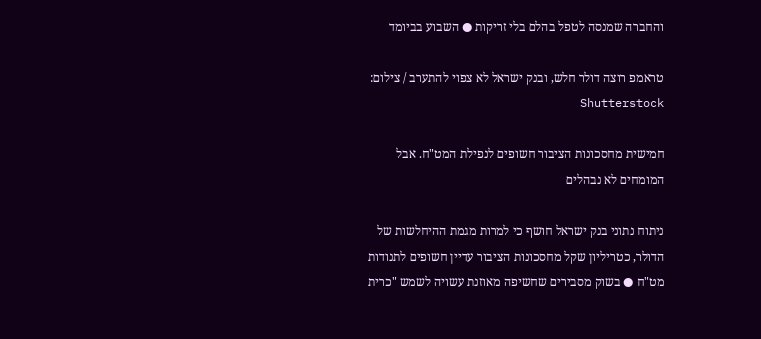והחברה שמנסה לטפל בהלם בלי זריקות ● השבוע בביומד

טראמפ רוצה דולר חלש, ובנק ישראל לא צפוי להתערב / צילום: Shutterstock

חמישית מחסכונות הציבור חשופים לנפילת המט"ח. אבל המומחים לא נבהלים

ניתוח נתוני בנק ישראל חושף כי למרות מגמת ההיחלשות של הדולר, כטריליון שקל מחסכונות הציבור עדיין חשופים לתנודות מט"ח ● בשוק מסבירים שחשיפה מאוזנת עשויה לשמש "כרית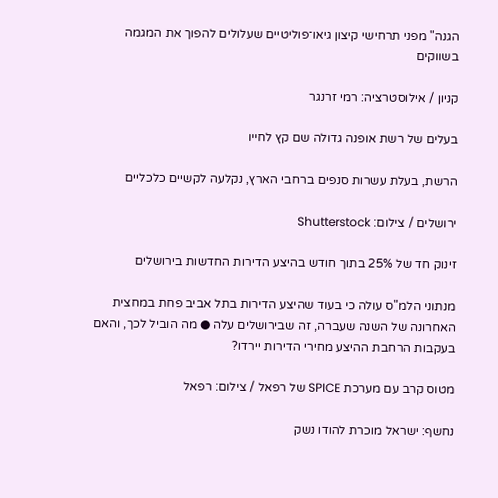הגנה" מפני תרחישי קיצון גיאו־פוליטיים שעלולים להפוך את המגמה בשווקים

קניון / אילוסטרציה: רמי זרנגר

בעלים של רשת אופנה גדולה שם קץ לחייו

הרשת, בעלת עשרות סנפים ברחבי הארץ, נקלעה לקשיים כלכליים

ירושלים / צילום: Shutterstock

זינוק חד של 25% בתוך חודש בהיצע הדירות החדשות בירושלים

מנתוני הלמ"ס עולה כי בעוד שהיצע הדירות בתל אביב פחת במחצית האחרונה של השנה שעברה, זה שבירושלים עלה ● מה הוביל לכך, והאם בעקבות הרחבת ההיצע מחירי הדירות יירדו?

מטוס קרב עם מערכת SPICE של רפאל / צילום: רפאל

נחשף: ישראל מוכרת להודו נשק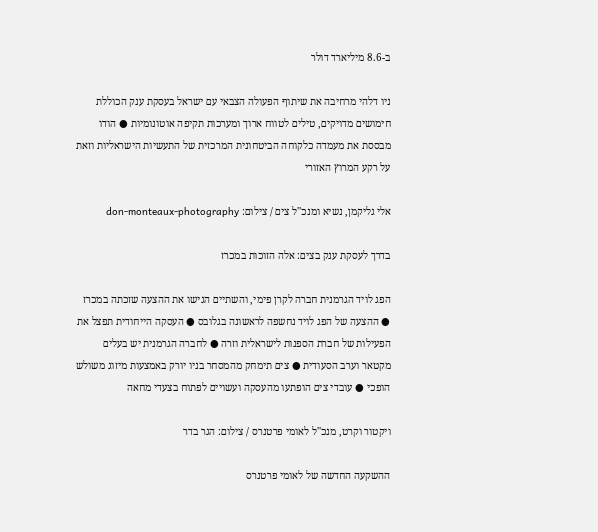ב-8.6 מיליארד דולר

ניו דלהי מרחיבה את שיתוף הפעולה הצבאי עם ישראל בעסקת ענק הכוללת חימושים מדויקים, טילים לטווח ארוך ומערכות תקיפה אוטונומיות ● הודו מבססת את מעמדה כלקוחה הביטחונית המרכזית של התעשיות הישראליות וזאת על רקע המרוץ האזורי

אלי גליקמן, נשיא ומנכ''ל צים / צילום: don-monteaux-photography

בדרך לעסקת ענק בצים: אלה הזוכות במכרז

הפג לויד הגרמנית חברה לקרן פימי, והשתיים הגישו את ההצעה שזכתה במכרז ● ההצעה של הפג לויד נחשפה לראשונה בגלובס ● העסקה הייחודית תפצל את הפעילות של חברת הספנות לישראלית וזרה ● לחברה הגרמנית יש בעלים מקטאר וערב הסעודית ● צים תימחק מהמסחר בניו יורק באמצעות מיזוג משולש הופכי ● עובדי צים הופתעו מהעסקה ועשויים לפתוח בצעדי מחאה

ויקטור וקרט, מנכ''ל לאומי פרטנרס / צילום: הגר בדר

ההשקעה החדשה של לאומי פרטנרס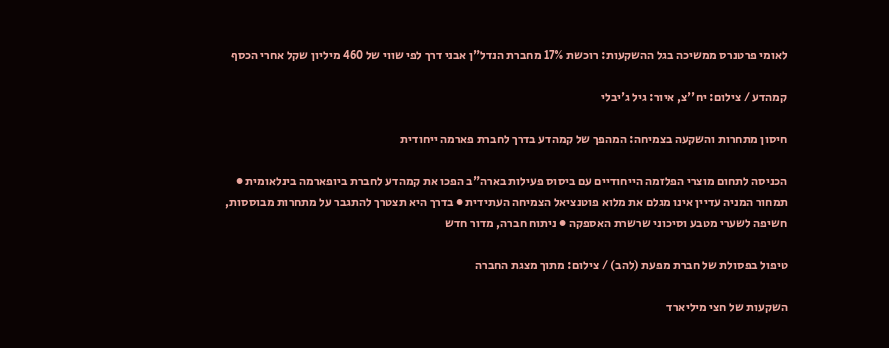לאומי פרטנרס ממשיכה בגל ההשקעות: רוכשת 17% מחברת הנדל"ן אבני דרך לפי שווי של 460 מיליון שקל אחרי הכסף

קמהדע / צילום: יח''צ, איור: גיל ג'יבלי

חיסון מתחרות והשקעה בצמיחה: המהפך של קמהדע בדרך לחברת פארמה ייחודית

הכניסה לתחום מוצרי הפלזמה הייחודיים עם ביסוס פעילות בארה"ב הפכו את קמהדע לחברת ביופארמה בינלאומית ● תמחור המניה עדיין אינו מגלם את מלוא פוטנציאל הצמיחה העתידית ● בדרך היא תצטרך להתגבר על מתחרות מבוססות, חשיפה לשערי מטבע וסיכוני שרשרת האספקה ● ניתוח חברה, מדור חדש

טיפול בפסולת של חברת מפעת (להב) / צילום: מתוך מצגת החברה

השקעות של חצי מיליארד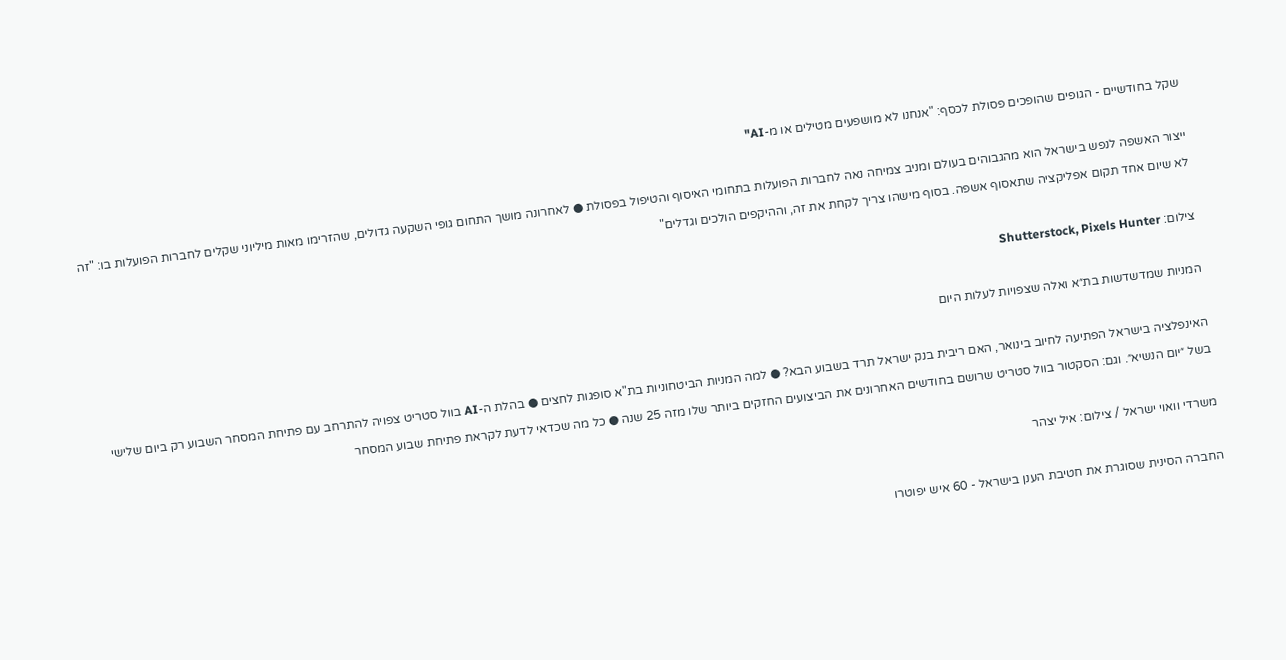שקל בחודשיים - הגופים שהופכים פסולת לכסף: "אנחנו לא מושפעים מטילים או מ-AI"

ייצור האשפה לנפש בישראל הוא מהגבוהים בעולם ומניב צמיחה נאה לחברות הפועלות בתחומי האיסוף והטיפול בפסולת ● לאחרונה מושך התחום גופי השקעה גדולים, שהזרימו מאות מיליוני שקלים לחברות הפועלות בו: "זה לא שיום אחד תקום אפליקציה שתאסוף אשפה. בסוף מישהו צריך לקחת את זה, וההיקפים הולכים וגדלים"

צילום: Shutterstock, Pixels Hunter

המניות שמדשדשות בת״א ואלה שצפויות לעלות היום

האינפלציה בישראל הפתיעה לחיוב בינואר, האם ריבית בנק ישראל תרד בשבוע הבא? ● למה המניות הביטחוניות בת"א סופגות לחצים ● בהלת ה-AI בוול סטריט צפויה להתרחב עם פתיחת המסחר השבוע רק ביום שלישי בשל ״יום הנשיא״. וגם: הסקטור בוול סטריט שרושם בחודשים האחרונים את הביצועים החזקים ביותר שלו מזה 25 שנה ● כל מה שכדאי לדעת לקראת פתיחת שבוע המסחר

משרדי וואוי ישראל / צילום: איל יצהר

החברה הסינית שסוגרת את חטיבת הענן בישראל - 60 איש יפוטרו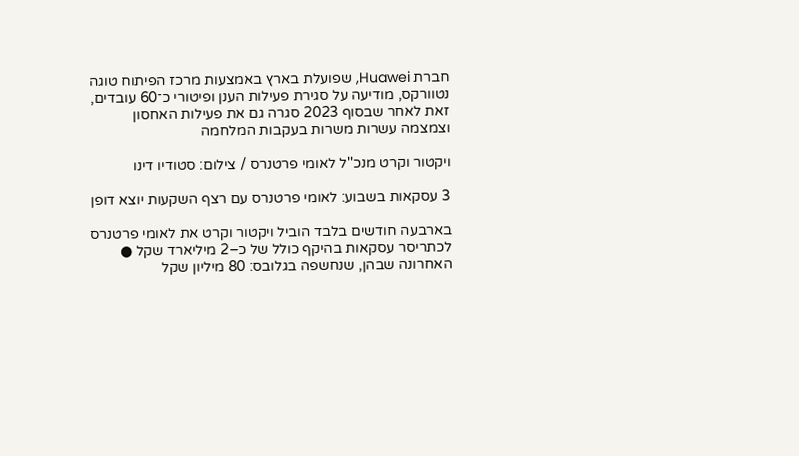חברת Huawei, שפועלת בארץ באמצעות מרכז הפיתוח טוגה נטוורקס, מודיעה על סגירת פעילות הענן ופיטורי כ־60 עובדים, זאת לאחר שבסוף 2023 סגרה גם את פעילות האחסון וצמצמה עשרות משרות בעקבות המלחמה

ויקטור וקרט מנכ''ל לאומי פרטנרס / צילום: סטודיו דינו

3 עסקאות בשבוע: לאומי פרטנרס עם רצף השקעות יוצא דופן

בארבעה חודשים בלבד הוביל ויקטור וקרט את לאומי פרטנרס לכתריסר עסקאות בהיקף כולל של כ–2 מיליארד שקל ● האחרונה שבהן, שנחשפה בגלובס: 80 מיליון שקל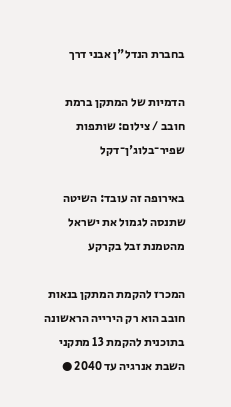בחברת הנדל"ן אבני דרך

הדמיות של המתקן ברמת חובב / צילום: שותפות שפיר־בלוג'ן־דקל

באירופה זה עובד: השיטה שתנסה לגמול את ישראל מהטמנת זבל בקרקע

המכרז להקמת המתקן בנאות חובב הוא רק הירייה הראשונה בתוכנית להקמת 13 מתקני השבת אנרגיה עד 2040 ●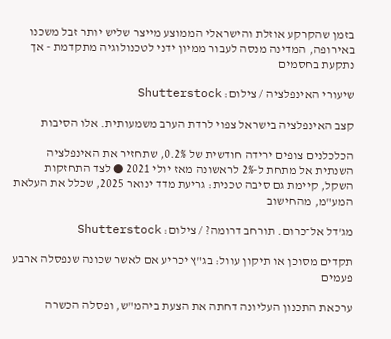בזמן שהקרקע אוזלת והישראלי הממוצע מייצר שליש יותר זבל משכנו באירופה, המדינה מנסה לעבור ממיון ידני לטכנולוגיה מתקדמת - אך נתקעת בחסמים

שיעורי האינפלציה / צילום: Shutterstock

קצב האינפלציה בישראל צפוי לרדת הערב משמעותית. אלו הסיבות

הכלכלנים צופים ירידה חודשית של 0.2%, שתחזיר את האינפלציה השנתית אל מתחת ל-2% לראשונה מאז יולי 2021 ● לצד התחזקות השקל, קיימת גם סיבה טכנית: גריעת מדד ינואר 2025, שכלל את העלאת המע"מ, מהחישוב

מג'דל אל־כרום. תורחב דרומה? / צילום: Shutterstock

תקדים מסוכן או תיקון עוול: בג"ץ יכריע אם לאשר שכונה שנפסלה ארבע פעמים

ערכאת התכנון העליונה דחתה את הצעת ביהמ"ש, ופסלה הכשרה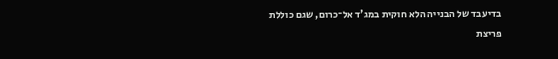בדיעבד של הבנייה הלא חוקית במג'ד אל־כרום, שגם כוללת פריצת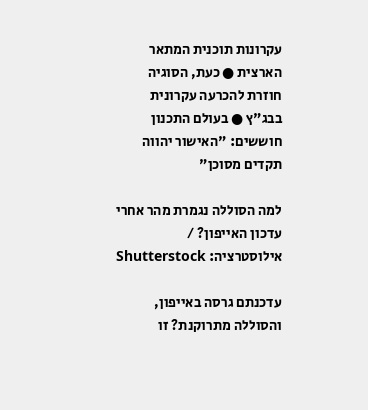עקרונות תוכנית המתאר הארצית ● כעת, הסוגיה חוזרת להכרעה עקרונית בבג"ץ ● בעולם התכנון חוששים: "האישור יהווה תקדים מסוכן"

למה הסוללה נגמרת מהר אחרי עדכון האייפון? / אילוסטרציה: Shutterstock

עדכנתם גרסה באייפון, והסוללה מתרוקנת? זו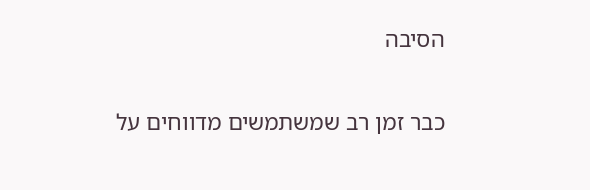הסיבה

כבר זמן רב שמשתמשים מדווחים על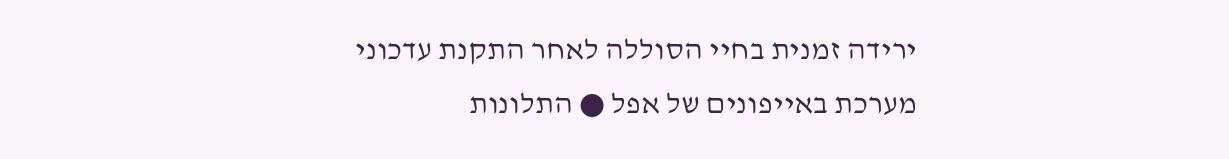ירידה זמנית בחיי הסוללה לאחר התקנת עדכוני מערכת באייפונים של אפל ● התלונות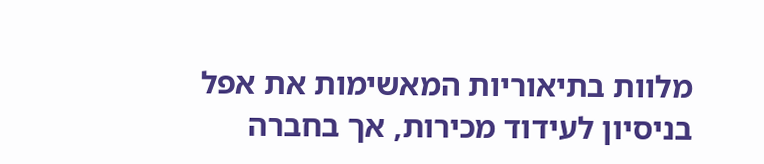מלוות בתיאוריות המאשימות את אפל בניסיון לעידוד מכירות, אך בחברה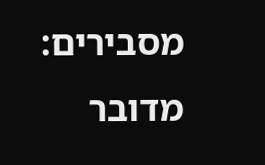מסבירים: מדובר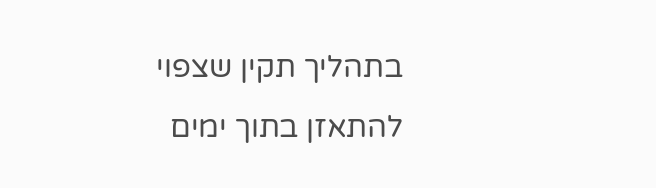בתהליך תקין שצפוי להתאזן בתוך ימים